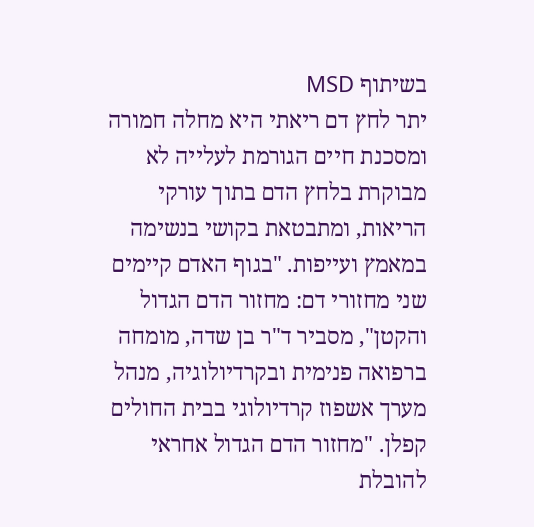בשיתוף MSD
יתר לחץ דם ריאתי היא מחלה חמורה ומסכנת חיים הגורמת לעלייה לא מבוקרת בלחץ הדם בתוך עורקי הריאות, ומתבטאת בקושי בנשימה במאמץ ועייפות. "בגוף האדם קיימים שני מחזורי דם: מחזור הדם הגדול והקטן", מסביר ד"ר בן שדה, מומחה ברפואה פנימית ובקרדיולוגיה, מנהל מערך אשפוז קרדיולוגי בבית החולים קפלן. "מחזור הדם הגדול אחראי להובלת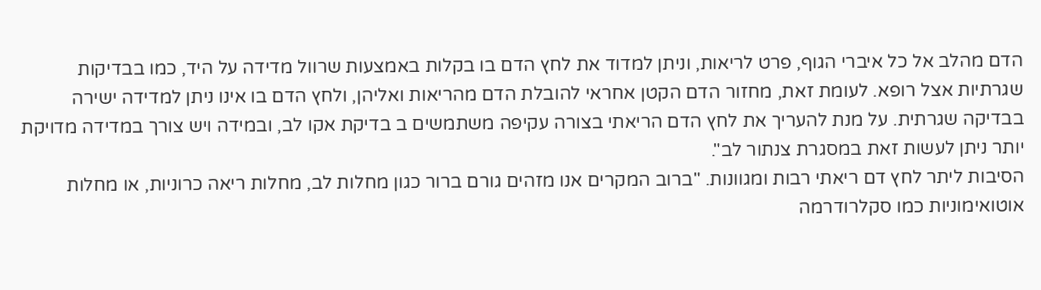הדם מהלב אל כל איברי הגוף, פרט לריאות, וניתן למדוד את לחץ הדם בו בקלות באמצעות שרוול מדידה על היד, כמו בבדיקות שגרתיות אצל רופא. לעומת זאת, מחזור הדם הקטן אחראי להובלת הדם מהריאות ואליהן, ולחץ הדם בו אינו ניתן למדידה ישירה בבדיקה שגרתית. על מנת להעריך את לחץ הדם הריאתי בצורה עקיפה משתמשים ב בדיקת אקו לב, ובמידה ויש צורך במדידה מדויקת יותר ניתן לעשות זאת במסגרת צנתור לב".
הסיבות ליתר לחץ דם ריאתי רבות ומגוונות. "ברוב המקרים אנו מזהים גורם ברור כגון מחלות לב, מחלות ריאה כרוניות, או מחלות אוטואימוניות כמו סקלרודרמה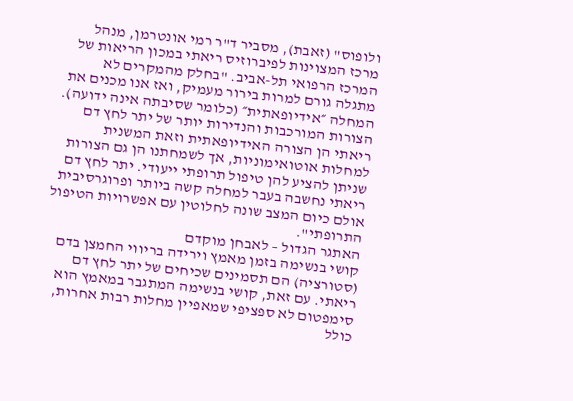ולופוס" (זאבת), מסביר ד"ר רמי אונטרמן, מנהל מרכז המצוינות לפיברוזיס ריאתי במכון הריאות של המרכז הרפואי תל-אביב. "בחלק מהמקרים לא מתגלה גורם למרות בירור מעמיק, ואז אנו מכנים את המחלה ״אידיופאתית״ (כלומר שסיבתה אינה ידועה). הצורות המורכבות והנדירות יותר של יתר לחץ דם ריאתי הן הצורה האידיופאתית וזאת המשנית למחלות אוטואימוניות, אך לשמחתנו הן גם הצורות שניתן להציע להן טיפול תרופתי ייעודי. יתר לחץ דם ריאתי נחשבה בעבר למחלה קשה ביותר ופרוגרסיבית אולם כיום המצב שונה לחלוטין עם אפשרויות הטיפול התרופתי".
האתגר הגדול – לאבחן מוקדם
קושי בנשימה בזמן מאמץ וירידה בריווי החמצן בדם (סטורציה) הם תסמינים שכיחים של יתר לחץ דם ריאתי. עם זאת, קושי בנשימה המתגבר במאמץ הוא סימפטום לא ספציפי שמאפיין מחלות רבות אחרות, כולל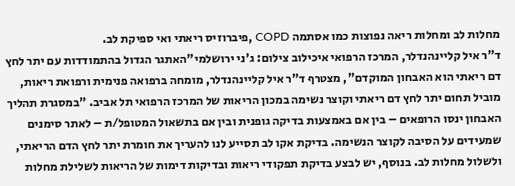מחלות לב ומחלות ריאה נפוצות כמו אסתמה COPD ,פיברוזיס ריאתי ואי ספיקת לב.
ד"ר איל קליינהנדלר, המרכז הרפואי איכילוב צילום: ג'ני ירושלמי"האתגר הגדול בהתמודדות עם יתר לחץ דם ריאתי הוא האבחון המוקדם", מצטרף ד"ר איל קליינהנדלר, מומחה ברפואה פנימית ורפואת ריאות, מוביל תחום יתר לחץ דם ריאתי וקוצר נשימה במכון הריאות של המרכז הרפואי תל אביב. "במסגרת תהליך האבחון ינסו הרופאים – בין אם באמצעות בדיקה גופנית ובין אם בתשאול המטופל/ת – לאתר סימנים שמעידים על הסיבה לקוצר הנשימה. בדיקת אקו לב תסייע לנו להעריך את חומרת יתר לחץ הדם הריאתי, ולשלול מחלות לב. בנוסף, יש לבצע בדיקת תפקודי ריאות ובדיקות דימות של הריאות לשלילת מחלות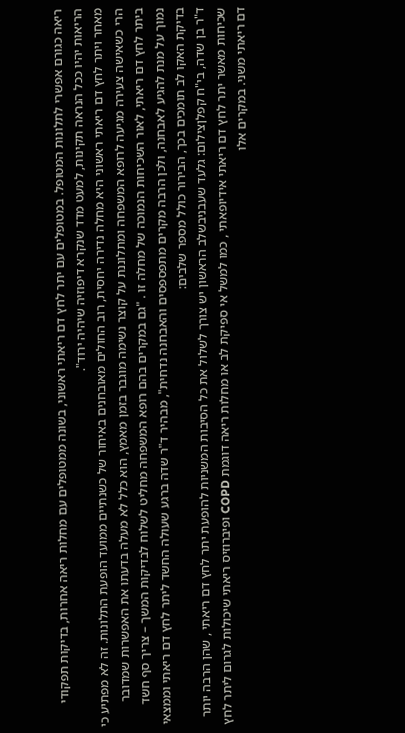ריאה כגורם אפשרי לתלונות המטופל. במטופלים עם יתר לחץ דם ריאתי ראשוני, בשונה ממטופלים עם מחלות ריאה אחרות, בדיקות תפקודי הריאות יהיו ככל הנראה תקינות, למעט מדד שנקרא דיפוזיה שיהיה ירוד".
מאחר ויתר לחץ דם ריאתי ראשוני היא מחלה נדירה יחסית, רוב החולים מאובחנים באיחור של כשנתיים ממועד הופעת התלונות. זה לא מפתיע כי הרי כשאישה צעירה מגיעה לרופא המשפחה ומתלוננת על קוצר נשימה מוגבר בזמן מאמץ, הוא כלל לא מעלה בדעתו את האפשרות שמדובר ביתר לחץ דם ריאתי, לאור השכיחות הנמוכה של מחלה זו . "גם במקרים בהם רופא המשפחה מחליט לשלוח לבדיקות המשך – צריך סף חשד נמוך על מנת להגיע לאבחנה, ולכן הרבה מקרים מתפספסים והאבחנה נדחית", מבהיר ד"ר שדה ברגע שעולה החשד ליתר לחץ דם ריאתי וממצאי בדיקת האקו לב תומכים בכך, הבירור כולל מספר שלבים:
ד"ר בן שדה, בי"ח קפלןצילום: גלעד שעבניבשלב הראשון יש צורך לשלול את כל הסיבות המשניות להופעת יתר לחץ דם ריאתי , שהן הרבה יותר שכיחות מאשר יתר לחץ דם ריאתי אידיופאתי , כמו למשל אי ספיקת לב או מחלות ריאה דוגמת COPD ופיברוזיס ריאתי שיכולות לגרום ליתר לחץ דם ריאתי משני. במקרים אלו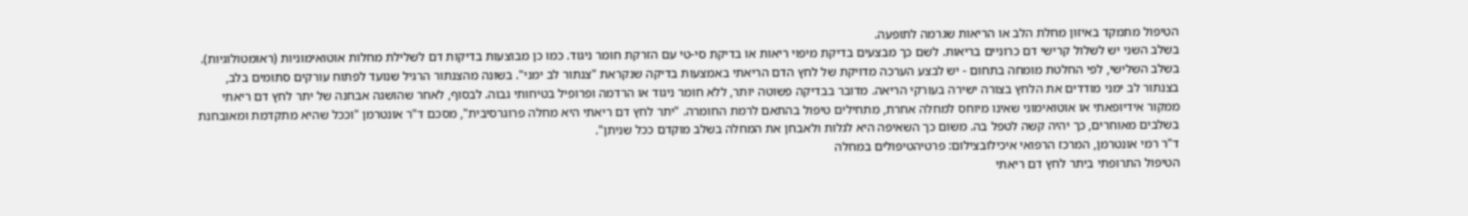הטיפול מתמקד באיזון מחלת הלב או הריאות שגרמה לתופעה.
בשלב השני יש לשלול קרישי דם כרוניים בריאות. לשם כך מבצעים בדיקת מיפוי ריאות או בדיקת סי-טי עם הזרקת חומר ניגוד. כמו כן מבוצעות בדיקות דם לשלילת מחלות אוטואימוניות (ראומטולוגיות).
בשלב השלישי, לפי החלטת מומחה בתחום - יש לבצע הערכה מדויקת של לחץ הדם הריאתי באמצעות בדיקה שנקראת "צנתור לב ימני". בשונה מהצנתור הרגיל שנועד לפתוח עורקים סתומים בלב, בצנתור לב ימני מודדים את הלחץ בצורה ישירה בעורקי הריאה. מדובר בבדיקה פשוטה יותר, ללא חומר ניגוד או הרדמה ופרופיל בטיחותי גבוה. לבסוף, לאחר שהושגה אבחנה של יתר לחץ דם ריאתי ממקור אידיופאתי או אוטואימוני שאינו מיוחס למחלה אחרת, מתחילים טיפול בהתאם לרמת החומרה. "יתר לחץ דם ריאתי היא מחלה פרוגרסיבית", מסכם ד"ר אונטרמן "וככל שהיא מתקדמת ומאובחנת בשלבים מאוחרים, כך יהיה קשה לטפל בה. משום כך השאיפה היא לגלות ולאבחן את המחלה בשלב מוקדם ככל שניתן".
ד"ר רמי אונטרמן, המרכז הרפואי איכילובצילום: פרטיהטיפולים במחלה
הטיפול התרופתי ביתר לחץ דם ריאתי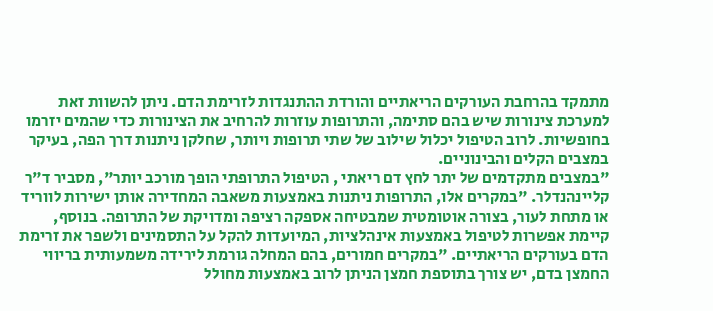מתמקד בהרחבת העורקים הריאתיים והורדת ההתנגדות לזרימת הדם. ניתן להשוות זאת למערכת צינורות שיש בהם סתימה, והתרופות עוזרות להרחיב את הצינורות כדי שהמים יזרמו בחופשיות. לרוב הטיפול יכלול שילוב של שתי תרופות ויותר, שחלקן ניתנות דרך הפה, בעיקר במצבים הקלים והבינוניים.
"במצבים מתקדמים של יתר לחץ דם ריאתי , הטיפול התרופתי הופך מורכב יותר", מסביר ד"ר קליינהנדלר. "במקרים אלו, התרופות ניתנות באמצעות משאבה המחדירה אותן ישירות לווריד או מתחת לעור, בצורה אוטומטית שמבטיחה אספקה רציפה ומדויקת של התרופה. בנוסף, קיימת אפשרות לטיפול באמצעות אינהלציות, המיועדות להקל על התסמינים ולשפר את זרימת הדם בעורקים הריאתיים. "במקרים חמורים, בהם המחלה גורמת לירידה משמעותית בריווי החמצן בדם, יש צורך בתוספת חמצן הניתן לרוב באמצעות מחולל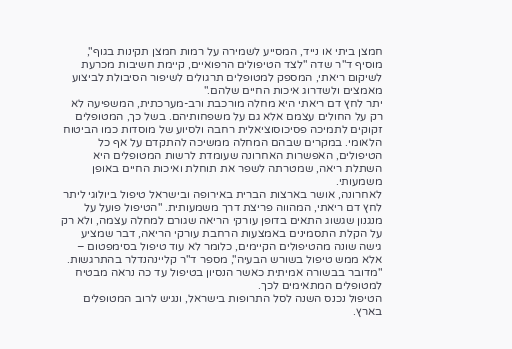חמצן ביתי או נייד, המסייע לשמירה על רמות חמצן תקינות בגוף", מוסיף ד"ר שדה "לצד הטיפולים הרפואיים, קיימת חשיבות מכרעת לשיקום ריאתי, המספק למטופלים תרגולים לשיפור הסיבולת לביצוע מאמצים ולשדרוג איכות החיים שלהם."
יתר לחץ דם ריאתי היא מחלה מורכבת ורב-מערכתית, המשפיעה לא רק על החולים עצמם אלא גם על משפחותיהם. בשל כך, המטופלים זקוקים לתמיכה פסיכוסוציאלית רחבה ולסיוע של מוסדות כמו הביטוח הלאומי. במקרים שבהם המחלה ממשיכה להתקדם על אף כל הטיפולים, האפשרות האחרונה שעומדת לרשות המטופלים היא השתלת ריאה, שמטרתה לשפר את תוחלת ואיכות החיים באופן משמעותי.
לאחרונה, אושר בארצות הברית באירופה ובישראל טיפול ביולוגי ליתר לחץ דם ריאתי, המהווה פריצת דרך משמעותית. "הטיפול פועל על מנגנון שגשוג התאים בדופן עורקי הריאה שגורם למחלה עצמה, ולא רק על הקלת התסמינים באמצעות הרחבת עורקי הריאה, דבר שמציע גישה שונה מהטיפולים הקיימים, כלומר לא עוד טיפול בסימפטום – אלא ממש טיפול בשורש הבעיה", מספר ד"ר קליינהנדלר בהתרגשות. "מדובר בבשורה אמיתית כאשר הנסיון בטיפול עד כה נראה מבטיח למטופלים המתאימים לכך.
הטיפול נכנס השנה לסל התרופות בישראל, ונגיש לרוב המטופלים בארץ.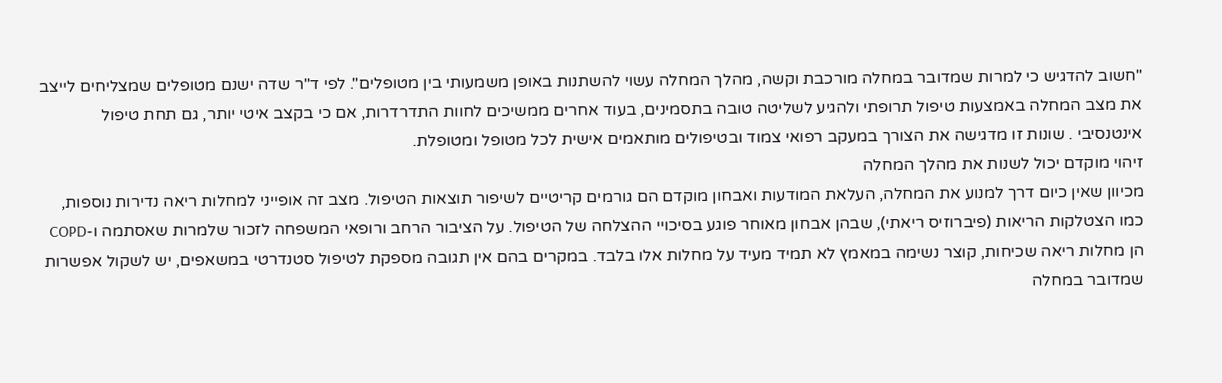"חשוב להדגיש כי למרות שמדובר במחלה מורכבת וקשה, מהלך המחלה עשוי להשתנות באופן משמעותי בין מטופלים". לפי ד"ר שדה ישנם מטופלים שמצליחים לייצב את מצב המחלה באמצעות טיפול תרופתי ולהגיע לשליטה טובה בתסמינים, בעוד אחרים ממשיכים לחוות התדרדרות, אם כי בקצב איטי יותר, גם תחת טיפול אינטנסיבי . שונות זו מדגישה את הצורך במעקב רפואי צמוד ובטיפולים מותאמים אישית לכל מטופל ומטופלת.
זיהוי מוקדם יכול לשנות את מהלך המחלה
מכיוון שאין כיום דרך למנוע את המחלה, העלאת המודעות ואבחון מוקדם הם גורמים קריטיים לשיפור תוצאות הטיפול. מצב זה אופייני למחלות ריאה נדירות נוספות, כמו הצטלקות הריאות (פיברוזיס ריאתי), שבהן אבחון מאוחר פוגע בסיכויי ההצלחה של הטיפול. על הציבור הרחב ורופאי המשפחה לזכור שלמרות שאסתמה ו-COPD הן מחלות ריאה שכיחות, קוצר נשימה במאמץ לא תמיד מעיד על מחלות אלו בלבד. במקרים בהם אין תגובה מספקת לטיפול סטנדרטי במשאפים, יש לשקול אפשרות שמדובר במחלה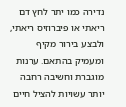נדירה כמו יתר לחץ דם ריאתי או פיברוזיס ריאתי, ולבצע בירור מקיף ומעמיק בהתאם. ערנות מוגברת וחשיבה רחבה יותר עשויות להציל חיים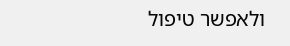ולאפשר טיפול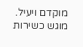מוקדם ויעיל.
מוגש כשירות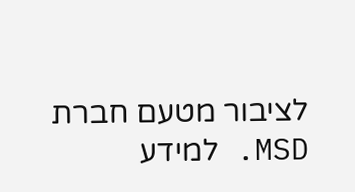לציבור מטעם חברת MSD. למידע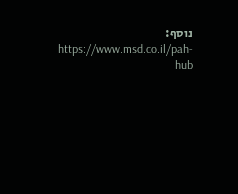נוסף: https://www.msd.co.il/pah-hub